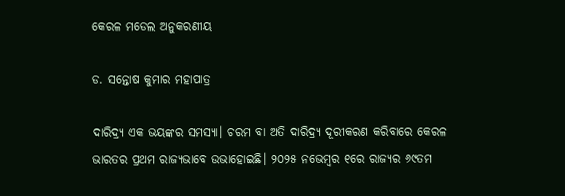କେରଳ ମଡେଲ ଅନୁକରଣୀୟ

ଡ. ସନ୍ତୋଷ କୁମାର ମହାପାତ୍ର

ଦାରିଦ୍ର୍ୟ ଏକ ଭୟଙ୍କର ସମସ୍ୟା। ଚରମ ବା ଅତି ଦାରିଦ୍ର୍ୟ ଦୂରୀକରଣ କରିବାରେ କେରଳ ଭାରତର ପ୍ରଥମ ରାଜ୍ୟଭାବେ ଉଭାହୋଇଛି। ୨୦୨୫ ନଭେମ୍ବର ୧ରେ ରାଜ୍ୟର ୬୯ତମ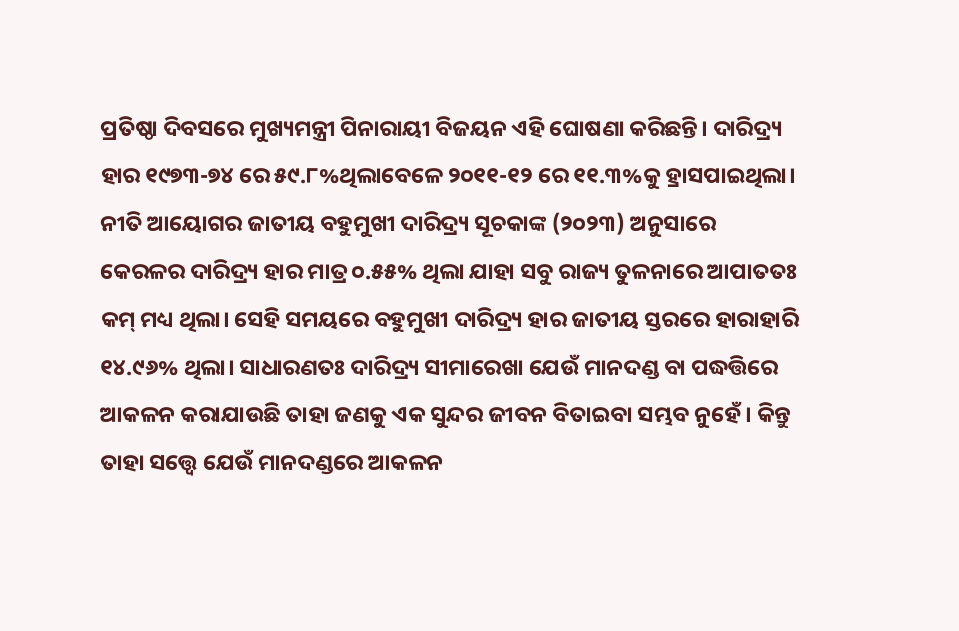ପ୍ରତିଷ୍ଠା ଦିବସରେ ମୁଖ୍ୟମନ୍ତ୍ରୀ ପିନାରାୟୀ ବିଜୟନ ଏହି ଘୋଷଣା କରିଛନ୍ତି। ଦାରିଦ୍ର୍ୟ ହାର ୧୯୭୩-୭୪ ରେ ୫୯.୮%ଥିଲାବେଳେ ୨୦୧୧-୧୨ ରେ ୧୧.୩%କୁ ହ୍ରାସପାଇଥିଲା। ନୀତି ଆୟୋଗର ଜାତୀୟ ବହୁମୁଖୀ ଦାରିଦ୍ର୍ୟ ସୂଚକାଙ୍କ (୨୦୨୩) ଅନୁସାରେ କେରଳର ଦାରିଦ୍ର୍ୟ ହାର ମାତ୍ର ୦.୫୫% ଥିଲା ଯାହା ସବୁ ରାଜ୍ୟ ତୁଳନାରେ ଆପାତତଃ କମ୍‌ ମଧ୍ୟ ଥିଲା। ସେହି ସମୟରେ ବହୁମୁଖୀ ଦାରିଦ୍ର୍ୟ ହାର ଜାତୀୟ ସ୍ତରରେ ହାରାହାରି ୧୪.୯୬% ଥିଲା। ସାଧାରଣତଃ ଦାରିଦ୍ର୍ୟ ସୀମାରେଖା ଯେଉଁ ମାନଦଣ୍ଡ ବା ପଦ୍ଧତ୍ତିରେ ଆକଳନ କରାଯାଉଛି ତାହା ଜଣକୁ ଏକ ସୁନ୍ଦର ଜୀବନ ବିତାଇବା ସମ୍ଭବ ନୁହେଁ। କିନ୍ତୁ ତାହା ସତ୍ତ୍ୱେ ଯେଉଁ ମାନଦଣ୍ଡରେ ଆକଳନ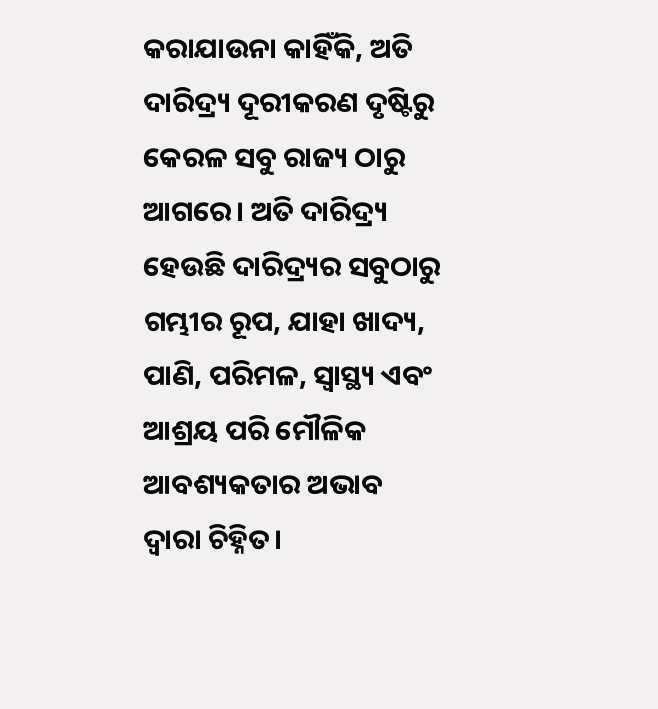କରାଯାଉନା କାହିଁକି, ଅତି ଦାରିଦ୍ର୍ୟ ଦୂରୀକରଣ ଦୃଷ୍ଟିରୁ କେରଳ ସବୁ ରାଜ୍ୟ ଠାରୁ ଆଗରେ। ଅତି ଦାରିଦ୍ର୍ୟ ହେଉଛି ଦାରିଦ୍ର୍ୟର ସବୁଠାରୁ ଗମ୍ଭୀର ରୂପ, ଯାହା ଖାଦ୍ୟ, ପାଣି, ପରିମଳ, ସ୍ବାସ୍ଥ୍ୟ ଏବଂ ଆଶ୍ରୟ ପରି ମୌଳିକ ଆବଶ୍ୟକତାର ଅଭାବ ଦ୍ୱାରା ଚିହ୍ନିତ।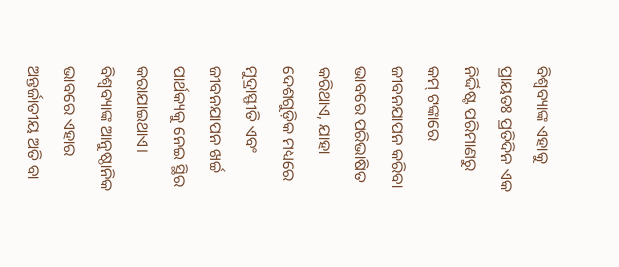ବିଶ୍ୱବ୍ୟାଙ୍କ ଏହାକୁ ପ୍ରାୟତଃ ପ୍ରତିଦିନ ଏକ ନିର୍ଦ୍ଦିଷ୍ଟ ପରିମାଣରୁ କମ୍‌ ଟଙ୍କାରେ ଜୀବନଯାପନ କରିବା ଭାବରେ ପରିଭାଷିତ କରିଥାଏ, ଯାହା ଦେଶଗୁଡ଼ିକ ମଧ୍ୟରେ ମୁଦ୍ରାସ୍ଫୀତି ଏବଂ ଜୀବନଯାପନ ଖର୍ଚ୍ଚ ପାର୍ଥକ୍ୟକୁ ନେଇ ସ୍ଥିର କରାଯାଇଥାଏ। ବିଶ୍ୱବ୍ୟାଙ୍କ ଆନୁଷ୍ଠାନିକ ଭାବରେ ଏହାର ଅନ୍ତର୍ଜାତୀୟ ଅତି ବା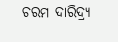ଚରମ ଦାରିଦ୍ର୍ୟ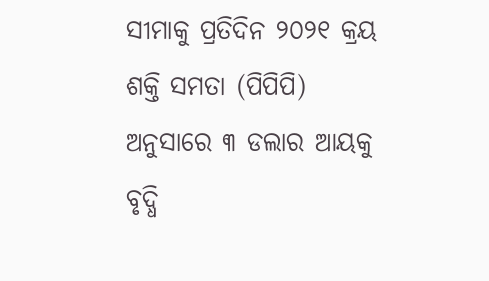ସୀମାକୁ ପ୍ରତିଦିନ ୨୦୨୧ କ୍ରୟ ଶକ୍ତି ସମତା (ପିପିପି) ଅନୁସାରେ ୩ ଡଲାର ଆୟକୁ ବୃଦ୍ଧି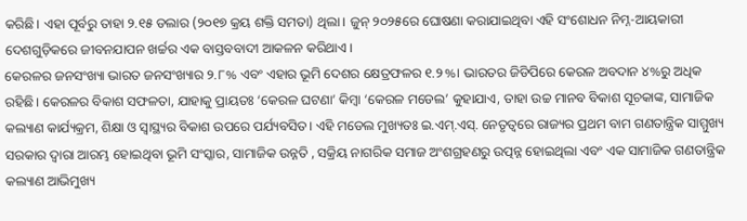କରିଛି। ଏହା ପୂର୍ବରୁ ତାହା ୨.୧୫ ଡଲାର (୨୦୧୭ କ୍ରୟ ଶକ୍ତି ସମତା) ଥିଲା। ଜୁନ୍‌ ୨୦୨୫ରେ ଘୋଷଣା କରାଯାଇଥିବା ଏହି ସଂଶୋଧନ ନିମ୍ନ-ଆୟକାରୀ ଦେଶଗୁଡ଼ିକରେ ଜୀବନଯାପନ ଖର୍ଚ୍ଚର ଏକ ବାସ୍ତବବାଦୀ ଆକଳନ କରିଥାଏ।
କେରଳର ଜନସଂଖ୍ୟା ଭାରତ ଜନସଂଖ୍ୟାର ୨.୮% ଏବଂ ଏହାର ଭୂମି ଦେଶର କ୍ଷେତ୍ରଫଳର ୧.୨%। ଭାରତର ଜିଡିପିରେ କେରଳ ଅବଦାନ ୪%ରୁ ଅଧିକ ରହିଛି। କେରଳର ବିକାଶ ସଫଳତା, ଯାହାକୁ ପ୍ରାୟତଃ ‘କେରଳ ଘଟଣା’ କିମ୍ବା ‘କେରଳ ମଡେଲ’ କୁହାଯାଏ, ତାହା ଉଚ୍ଚ ମାନବ ବିକାଶ ସୂଚକାଙ୍କ, ସାମାଜିକ କଲ୍ୟାଣ କାର୍ଯ୍ୟକ୍ରମ, ଶିକ୍ଷା ଓ ସ୍ବାସ୍ଥ୍ୟର ବିକାଶ ଉପରେ ପର୍ଯ୍ୟବସିତ। ଏହି ମଡେଲ ମୁଖ୍ୟତଃ ଇ.ଏମ୍‌.ଏସ୍‌. ନେତୃତ୍ୱରେ ରାଜ୍ୟର ପ୍ରଥମ ବାମ ଗଣତାନ୍ତ୍ରିକ ସାମ୍ମୁଖ୍ୟ ସରକାର ଦ୍ୱାରା ଆରମ୍ଭ ହୋଇଥିବା ଭୂମି ସଂସ୍କାର, ସାମାଜିକ ଉନ୍ନତି , ସକ୍ରିୟ ନାଗରିକ ସମାଜ ଅଂଶଗ୍ରହଣରୁ ଉତ୍ପନ୍ନ ହୋଇଥିଲା ଏବଂ ଏକ ସାମାଜିକ ଗଣତାନ୍ତ୍ରିକ କଲ୍ୟାଣ ଆଭିମୁଖ୍ୟ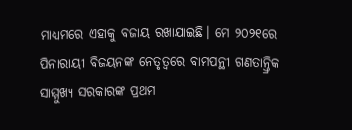ମାଧ୍ୟମରେ ଏହାକୁ ବଜାୟ ରଖାଯାଇଛି। ମେ ୨୦୨୧ରେ ପିନାରାୟୀ ବିଜୟନଙ୍କ ନେତୃତ୍ୱରେ ବାମପନ୍ଥୀ ଗଣତାନ୍ତ୍ରିକ ସାମ୍ମୁଖ୍ୟ ସରକାରଙ୍କ ପ୍ରଥମ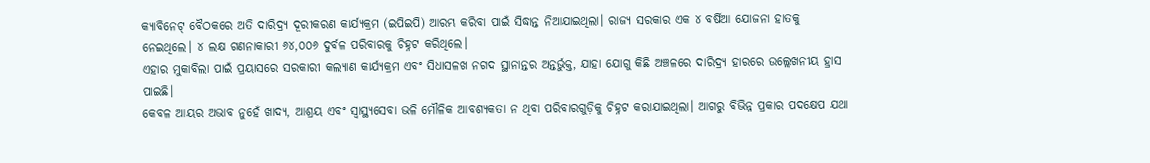କ୍ୟାବିନେଟ୍‌ ବୈଠକରେ ଅତି ଦାରିଦ୍ର୍ୟ ଦୂରୀକରଣ କାର୍ଯ୍ୟକ୍ରମ (ଇପିଇପି) ଆରମ୍ଭ କରିବା ପାଇଁ ସିଦ୍ଧାନ୍ତ ନିଆଯାଇଥିଲା। ରାଜ୍ୟ ସରକାର ଏକ ୪ ବର୍ଷିଆ ଯୋଜନା ହାତକୁ ନେଇଥିଲେ। ୪ ଲକ୍ଷ ଗଣନାକାରୀ ୬୪,୦୦୬ ଦୁର୍ବଳ ପରିବାରକୁ ଚିହ୍ନଟ କରିଥିଲେ।
ଏହାର ମୁକାବିଲା ପାଇଁ ପ୍ରୟାସରେ ସରକାରୀ କଲ୍ୟାଣ କାର୍ଯ୍ୟକ୍ରମ ଏବଂ ସିଧାସଳଖ ନଗଦ ସ୍ଥାନାନ୍ତର ଅନ୍ତର୍ଭୁକ୍ତ, ଯାହା ଯୋଗୁ କିଛି ଅଞ୍ଚଳରେ ଦାରିଦ୍ର୍ୟ ହାରରେ ଉଲ୍ଲେଖନୀୟ ହ୍ରାସ ପାଇଛି।
କେବଳ ଆୟର ଅଭାବ ନୁହେଁ ଖାଦ୍ୟ, ଆଶ୍ରୟ ଏବଂ ସ୍ବାସ୍ଥ୍ୟସେବା ଭଳି ମୌଳିକ ଆବଶ୍ୟକତା ନ ଥିବା ପରିବାରଗୁଡ଼ିକୁ ଚିହ୍ନଟ କରାଯାଇଥିଲା। ଆଗରୁ ବିଭିନ୍ନ ପ୍ରକାର ପଦକ୍ଷେପ ଯଥା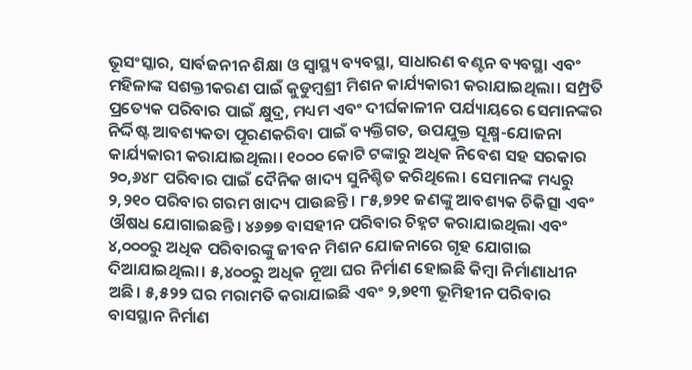ଭୂସଂସ୍କାର, ସାର୍ବଜନୀନ ଶିକ୍ଷା ଓ ସ୍ବାସ୍ଥ୍ୟ ବ୍ୟବସ୍ଥା, ସାଧାରଣ ବଣ୍ଟନ ବ୍ୟବସ୍ଥା ଏବଂ ମହିଳାଙ୍କ ସଶକ୍ତୀକରଣ ପାଇଁ କୁଡୁମ୍ବଶ୍ରୀ ମିଶନ କାର୍ଯ୍ୟକାରୀ କରାଯାଇଥିଲା। ସମ୍ପ୍ରତି ପ୍ରତ୍ୟେକ ପରିବାର ପାଇଁ କ୍ଷୁଦ୍ର, ମଧ୍ୟମ ଏବଂ ଦୀର୍ଘକାଳୀନ ପର୍ଯ୍ୟାୟରେ ସେମାନଙ୍କର ନିର୍ଦ୍ଦିଷ୍ଟ ଆବଶ୍ୟକତା ପୂରଣକରିବା ପାଇଁ ବ୍ୟକ୍ତିଗତ, ଉପଯୁକ୍ତ ସୂକ୍ଷ୍ମ-ଯୋଜନା କାର୍ଯ୍ୟକାରୀ କରାଯାଇଥିଲା। ୧୦୦୦ କୋଟି ଟଙ୍କାରୁ ଅଧିକ ନିବେଶ ସହ ସରକାର ୨୦,୬୪୮ ପରିବାର ପାଇଁ ଦୈନିକ ଖାଦ୍ୟ ସୁନିଶ୍ଚିତ କରିଥିଲେ। ସେମାନଙ୍କ ମଧ୍ୟରୁ ୨,୨୧୦ ପରିବାର ଗରମ ଖାଦ୍ୟ ପାଉଛନ୍ତି। ୮୫,୭୨୧ ଜଣଙ୍କୁ ଆବଶ୍ୟକ ଚିକିତ୍ସା ଏବଂ ଔଷଧ ଯୋଗାଇଛନ୍ତି। ୪୬୭୭ ବାସହୀନ ପରିବାର ଚିହ୍ନଟ କରାଯାଇଥିଲା ଏବଂ ୪,୦୦୦ରୁ ଅଧିକ ପରିବାରଙ୍କୁ ଜୀବନ ମିଶନ ଯୋଜନାରେ ଗୃହ ଯୋଗାଇ ଦିଆଯାଇଥିଲା। ୫,୪୦୦ରୁ ଅଧିକ ନୂଆ ଘର ନିର୍ମାଣ ହୋଇଛି କିମ୍ବା ନିର୍ମାଣାଧୀନ ଅଛି। ୫,୫୨୨ ଘର ମରାମତି କରାଯାଇଛି ଏବଂ ୨,୭୧୩ ଭୂମିହୀନ ପରିବାର ବାସସ୍ଥାନ ନିର୍ମାଣ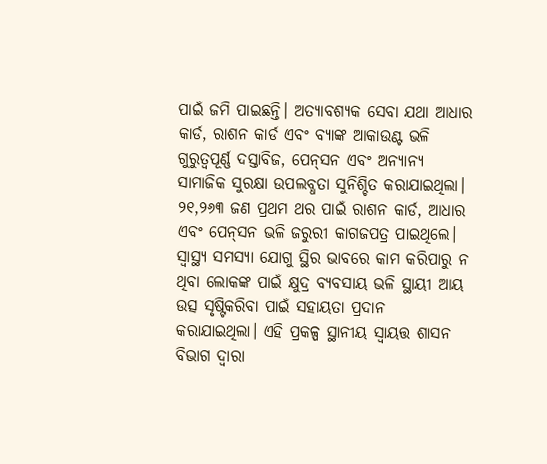ପାଇଁ ଜମି ପାଇଛନ୍ତି। ଅତ୍ୟାବଶ୍ୟକ ସେବା ଯଥା ଆଧାର କାର୍ଡ, ରାଶନ କାର୍ଡ ଏବଂ ବ୍ୟାଙ୍କ ଆକାଉଣ୍ଟ ଭଳି ଗୁରୁତ୍ୱପୂର୍ଣ୍ଣ ଦସ୍ତାବିଜ, ପେନ୍‌ସନ ଏବଂ ଅନ୍ୟାନ୍ୟ ସାମାଜିକ ସୁରକ୍ଷା ଉପଲବ୍ଧତା ସୁନିଶ୍ଚିତ କରାଯାଇଥିଲା। ୨୧,୨୬୩ ଜଣ ପ୍ରଥମ ଥର ପାଇଁ ରାଶନ କାର୍ଡ, ଆଧାର ଏବଂ ପେନ୍‌ସନ ଭଳି ଜରୁରୀ କାଗଜପତ୍ର ପାଇଥିଲେ। ସ୍ବାସ୍ଥ୍ୟ ସମସ୍ୟା ଯୋଗୁ ସ୍ଥିର ଭାବରେ କାମ କରିପାରୁ ନ ଥିବା ଲୋକଙ୍କ ପାଇଁ କ୍ଷୁଦ୍ର ବ୍ୟବସାୟ ଭଳି ସ୍ଥାୟୀ ଆୟ ଉତ୍ସ ସୃଷ୍ଟିକରିବା ପାଇଁ ସହାୟତା ପ୍ରଦାନ କରାଯାଇଥିଲା। ଏହି ପ୍ରକଳ୍ପ ସ୍ଥାନୀୟ ସ୍ବାୟତ୍ତ ଶାସନ ବିଭାଗ ଦ୍ୱାରା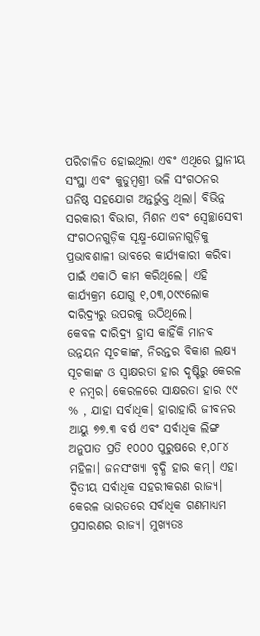ପରିଚାଳିତ ହୋଇଥିଲା ଏବଂ ଏଥିରେ ସ୍ଥାନୀୟ ସଂସ୍ଥା ଏବଂ କୁଡୁମ୍ବଶ୍ରୀ ଭଳି ସଂଗଠନର ଘନିଷ୍ଠ ସହଯୋଗ ଅନ୍ତର୍ଭୁକ୍ତ ଥିଲା। ବିଭିନ୍ନ ସରକାରୀ ବିଭାଗ, ମିଶନ ଏବଂ ସ୍ବେଚ୍ଛାସେବୀ ସଂଗଠନଗୁଡ଼ିକ ସୂକ୍ଷ୍ମ-ଯୋଜନାଗୁଡ଼ିକୁ ପ୍ରଭାବଶାଳୀ ଭାବରେ କାର୍ଯ୍ୟକାରୀ କରିବା ପାଇଁ ଏକାଠି କାମ କରିଥିଲେ। ଏହି କାର୍ଯ୍ୟକ୍ରମ ଯୋଗୁ ୧,୦୩,୦୯୯ଲୋକ ଦାରିଦ୍ର୍ୟରୁ ଉପରକୁ ଉଠିଥିଲେ।
କେବଳ ଦାରିଦ୍ର୍ୟ ହ୍ରାସ କାହିଁକି ମାନବ ଉନ୍ନୟନ ସୂଚକାଙ୍କ, ନିରନ୍ତର ବିକାଶ ଲକ୍ଷ୍ୟ ସୂଚକାଙ୍କ ଓ ସ୍ବାକ୍ଷରତା ହାର ଦୃଷ୍ଟିରୁ କେରଳ ୧ ନମ୍ବର। କେରଳରେ ସାକ୍ଷରତା ହାର ୯୯ % , ଯାହା ସର୍ବାଧିକ। ହାରାହାରି ଜୀବନର ଆୟୁ ୭୭.୩ ବର୍ଷ ଏବଂ ସର୍ବାଧିକ ଲିଙ୍ଗ ଅନୁପାତ ପ୍ରତି ୧୦୦୦ ପୁରୁଷରେ ୧,୦୮୪ ମହିଳା। ଜନସଂଖ୍ୟା ବୃଦ୍ଧି ହାର କମ୍‌। ଏହା ଦ୍ୱିତୀୟ ସର୍ବାଧିକ ସହରୀକରଣ ରାଜ୍ୟ। କେରଳ ଭାରତରେ ସର୍ବାଧିକ ଗଣମାଧ୍ୟମ ପ୍ରସାରଣର ରାଜ୍ୟ। ମୁଖ୍ୟତଃ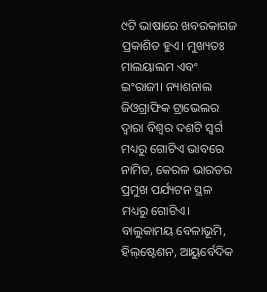୯ଟି ଭାଷାରେ ଖବରକାଗଜ ପ୍ରକାଶିତ ହୁଏ। ମୁଖ୍ୟତଃ ମାଲୟାଲମ ଏବଂ ଇଂରାଜୀ। ନ୍ୟାଶନାଲ ଜିଓଗ୍ରାଫିକ ଟ୍ରାଭେଲର ଦ୍ୱାରା ବିଶ୍ୱର ଦଶଟି ସ୍ବର୍ଗ ମଧ୍ୟରୁ ଗୋଟିଏ ଭାବରେ ନାମିତ, କେରଳ ଭାରତର ପ୍ରମୁଖ ପର୍ଯ୍ୟଟନ ସ୍ଥଳ ମଧ୍ୟରୁ ଗୋଟିଏ। ବାଲୁକାମୟ ବେଳାଭୂମି, ହିଲ୍‌ଷ୍ଟେଶନ, ଆୟୁର୍ବେଦିକ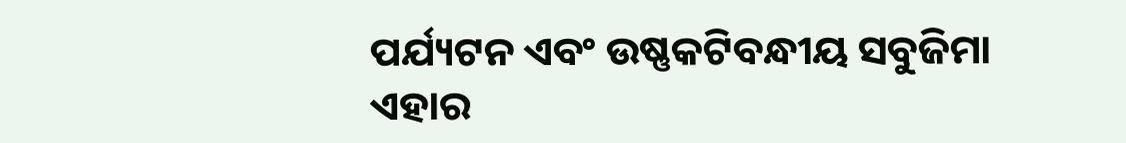ପର୍ଯ୍ୟଟନ ଏବଂ ଉଷ୍ଣକଟିବନ୍ଧୀୟ ସବୁଜିମା ଏହାର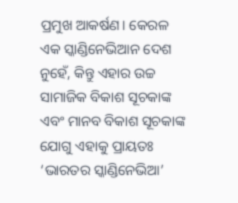ପ୍ରମୁଖ ଆକର୍ଷଣ। କେରଳ ଏକ ସ୍କାଣ୍ଡିନେଭିଆନ ଦେଶ ନୁହେଁ, କିନ୍ତୁ ଏହାର ଉଚ୍ଚ ସାମାଜିକ ବିକାଶ ସୂଚକାଙ୍କ ଏବଂ ମାନବ ବିକାଶ ସୂଚକାଙ୍କ ଯୋଗୁ ଏହାକୁ ପ୍ରାୟତଃ ‘ଭାରତର ସ୍କାଣ୍ଡିନେଭିଆ’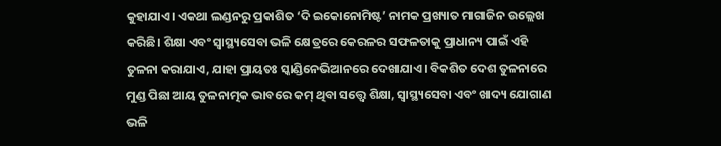କୁହାଯାଏ। ଏକଥା ଲଣ୍ଡନରୁ ପ୍ରକାଶିତ ‘ଦି ଇକୋନୋମିଷ୍ଟ’ ନାମକ ପ୍ରଖ୍ୟାତ ମାଗାଜିନ ଉଲ୍ଲେଖ କରିଛି। ଶିକ୍ଷା ଏବଂ ସ୍ବାସ୍ଥ୍ୟସେବା ଭଳି କ୍ଷେତ୍ରରେ କେରଳର ସଫଳତାକୁ ପ୍ରାଧାନ୍ୟ ପାଇଁ ଏହି ତୁଳନା କରାଯାଏ, ଯାହା ପ୍ରାୟତଃ ସ୍କାଣ୍ଡିନେଭିଆନରେ ଦେଖାଯାଏ। ବିକଶିତ ଦେଶ ତୁଳନାରେ ମୁଣ୍ଡ ପିଛା ଆୟ ତୁଳନାତ୍ମକ ଭାବରେ କମ୍‌ ଥିବା ସତ୍ତ୍ୱେ ଶିକ୍ଷା, ସ୍ବାସ୍ଥ୍ୟସେବା ଏବଂ ଖାଦ୍ୟ ଯୋଗାଣ ଭଳି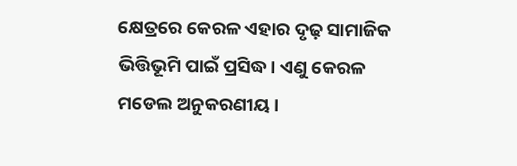କ୍ଷେତ୍ରରେ କେରଳ ଏହାର ଦୃଢ଼ ସାମାଜିକ ଭିତ୍ତିଭୂମି ପାଇଁ ପ୍ରସିଦ୍ଧ। ଏଣୁ କେରଳ ମଡେଲ ଅନୁକରଣୀୟ।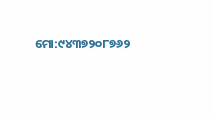ମୋ:୯୪୩୭୨୦୮୭୬୨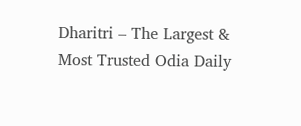Dharitri – The Largest & Most Trusted Odia Daily